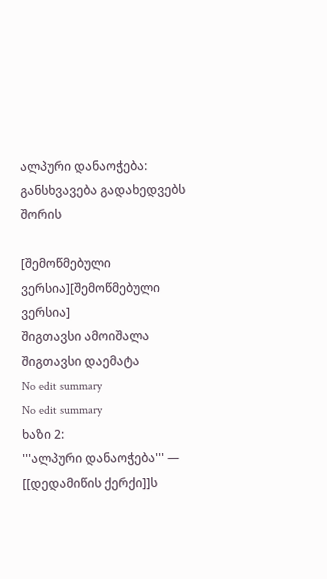ალპური დანაოჭება: განსხვავება გადახედვებს შორის

[შემოწმებული ვერსია][შემოწმებული ვერსია]
შიგთავსი ამოიშალა შიგთავსი დაემატა
No edit summary
No edit summary
ხაზი 2:
'''ალპური დანაოჭება''' — [[დედამიწის ქერქი]]ს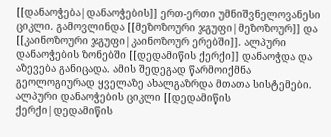[[დანაოჭება|დანაოჭების]] ერთ-ერთი უმნიშვნელოვანესი ციკლი. გამოვლინდა [[მეზოზოური ჯგუფი|მეზოზოურ]] და [[კაინოზოური ჯგუფი|კაინოზოურ ერებში]]. ალპური დანაოჭების ზონებში [[დედამიწის ქერქი]] დანაოჭდა და აზევება განიცადა. ამის შედეგად წარმოიქმნა გეოლოგიურად ყველაზე ახალგაზრდა მთათა სისტემები. ალპური დანაოჭების ციკლი [[დედამიწის ქერქი|დედამიწის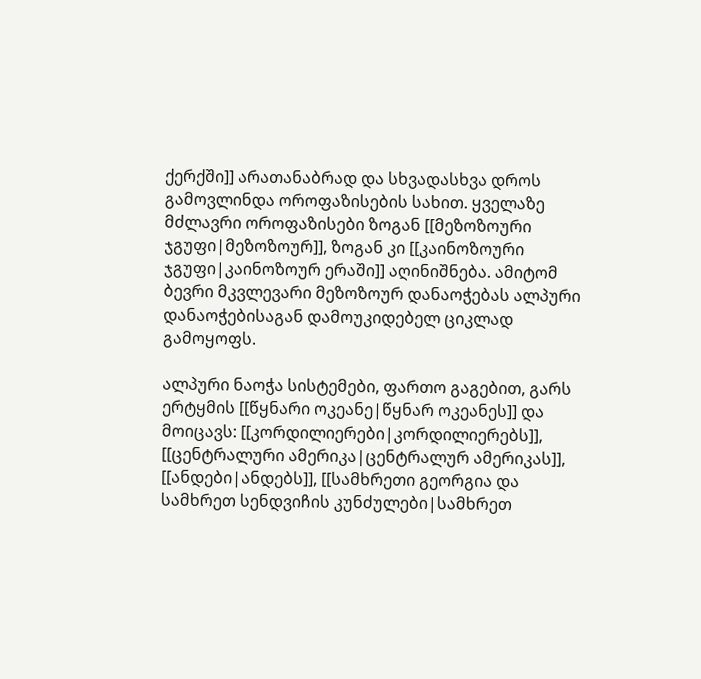ქერქში]] არათანაბრად და სხვადასხვა დროს გამოვლინდა ოროფაზისების სახით. ყველაზე მძლავრი ოროფაზისები ზოგან [[მეზოზოური ჯგუფი|მეზოზოურ]], ზოგან კი [[კაინოზოური ჯგუფი|კაინოზოურ ერაში]] აღინიშნება. ამიტომ ბევრი მკვლევარი მეზოზოურ დანაოჭებას ალპური დანაოჭებისაგან დამოუკიდებელ ციკლად გამოყოფს.

ალპური ნაოჭა სისტემები, ფართო გაგებით, გარს ერტყმის [[წყნარი ოკეანე|წყნარ ოკეანეს]] და მოიცავს: [[კორდილიერები|კორდილიერებს]], [[ცენტრალური ამერიკა|ცენტრალურ ამერიკას]], [[ანდები|ანდებს]], [[სამხრეთი გეორგია და სამხრეთ სენდვიჩის კუნძულები|სამხრეთ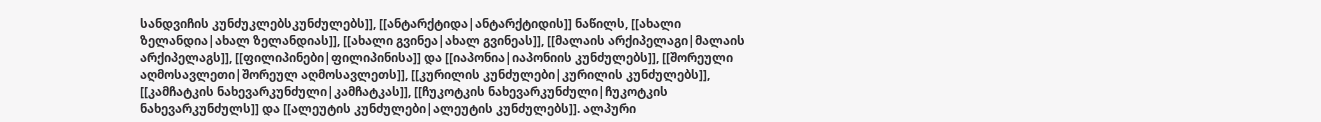სანდვიჩის კუნძუკლებსკუნძულებს]], [[ანტარქტიდა|ანტარქტიდის]] ნაწილს, [[ახალი ზელანდია|ახალ ზელანდიას]], [[ახალი გვინეა|ახალ გვინეას]], [[მალაის არქიპელაგი|მალაის არქიპელაგს]], [[ფილიპინები|ფილიპინისა]] და [[იაპონია|იაპონიის კუნძულებს]], [[შორეული აღმოსავლეთი|შორეულ აღმოსავლეთს]], [[კურილის კუნძულები|კურილის კუნძულებს]], [[კამჩატკის ნახევარკუნძული|კამჩატკას]], [[ჩუკოტკის ნახევარკუნძული|ჩუკოტკის ნახევარკუნძულს]] და [[ალეუტის კუნძულები|ალეუტის კუნძულებს]]. ალპური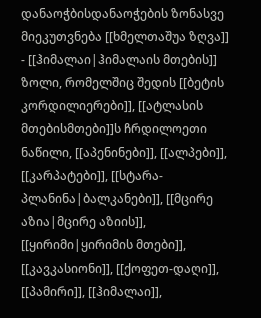დანაოჭბისდანაოჭების ზონასვე მიეკუთვნება [[ხმელთაშუა ზღვა]] - [[ჰიმალაი|ჰიმალაის მთების]] ზოლი, რომელშიც შედის [[ბეტის კორდილიერები]], [[ატლასის მთებისმთები]]ს ჩრდილოეთი ნაწილი, [[აპენინები]], [[ალპები]], [[კარპატები]], [[სტარა-პლანინა|ბალკანები]], [[მცირე აზია|მცირე აზიის]], [[ყირიმი|ყირიმის მთები]], [[კავკასიონი]], [[ქოფეთ-დაღი]], [[პამირი]], [[ჰიმალაი]],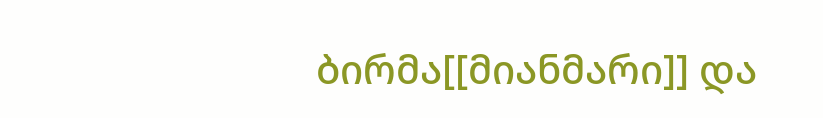ბირმა[[მიანმარი]] და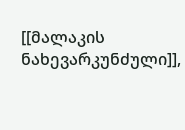[[მალაკის ნახევარკუნძული]],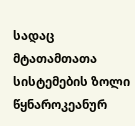სადაც მტათამთათა სისტემების ზოლი წყნაროკეანურ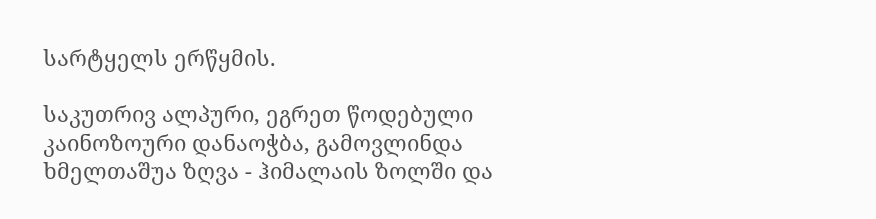სარტყელს ერწყმის.

საკუთრივ ალპური, ეგრეთ წოდებული კაინოზოური დანაოჭბა, გამოვლინდა ხმელთაშუა ზღვა - ჰიმალაის ზოლში და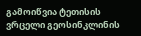გამოიწვია ტეთისის ვრცელი გეოსინკლინის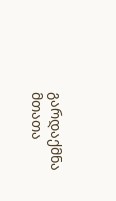გარდაქმნა მთათა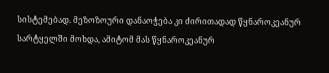სისტემებად. მეზოზოური დანაოჭება კი ძირითადად წყნაროკეანურ სარტყელში მოხდა, ამიტომ მას წყნაროკეანურ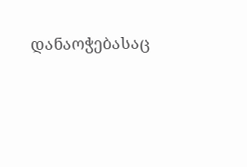დანაოჭებასაც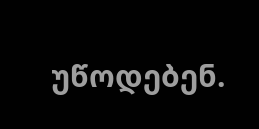უწოდებენ.